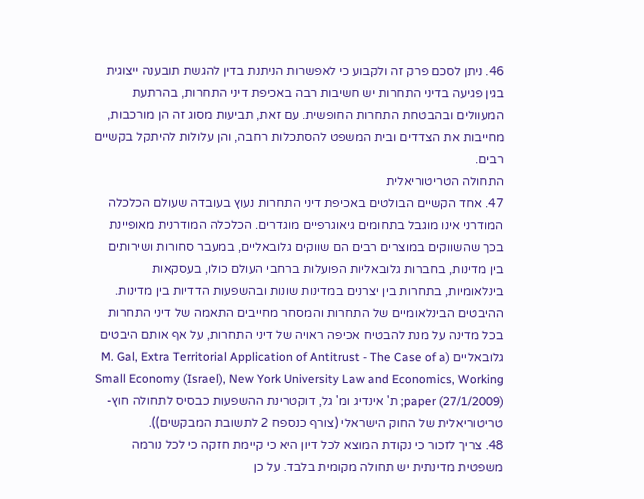46. ניתן לסכם פרק זה ולקבוע כי לאפשרות הניתנת בדין להגשת תובענה ייצוגית בגין פגיעה בדיני התחרות יש חשיבות רבה באכיפת דיני התחרות, בהרתעת המעוולים ובהבטחת התחרות החופשית. עם זאת, תביעות מסוג זה הן מורכבות, מחייבות את הצדדים ובית המשפט להסתכלות רחבה, והן עלולות להיתקל בקשיים רבים.
התחולה הטריטוריאלית
47. אחד הקשיים הבולטים באכיפת דיני התחרות נעוץ בעובדה שעולם הכלכלה המודרני אינו מוגבל בתחומים גיאוגרפיים מוגדרים. הכלכלה המודרנית מאופיינת בכך שהשווקים במוצרים רבים הם שווקים גלובאליים, במעבר סחורות ושירותים בין מדינות, בחברות גלובאליות הפועלות ברחבי העולם כולו, בעסקאות בינלאומיות, בתחרות בין יצרנים במדינות שונות ובהשפעות הדדיות בין מדינות. ההיבטים הבינלאומיים של התחרות והמסחר מחייבים התאמה של דיני התחרות בכל מדינה על מנת להבטיח אכיפה ראויה של דיני התחרות, על אף אותם היבטים גלובאליים (M. Gal, Extra Territorial Application of Antitrust - The Case of a Small Economy (Israel), New York University Law and Economics, Working paper (27/1/2009); ת' אינדיג ומ' גל, דוקטרינת ההשפעות כבסיס לתחולה חוץ-טריטוריאלית של החוק הישראלי (צורף כנספח 2 לתשובת המבקשים)).
48. צריך לזכור כי נקודת המוצא לכל דיון היא כי קיימת חזקה כי לכל נורמה משפטית מדינתית יש תחולה מקומית בלבד. על כן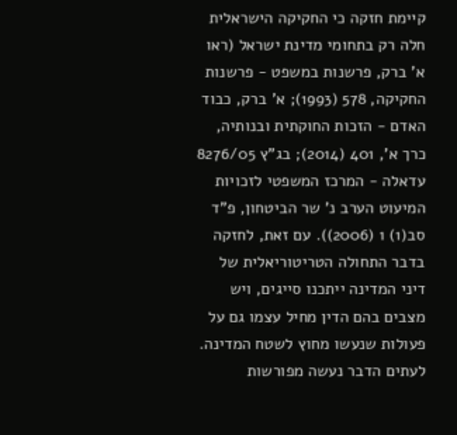קיימת חזקה כי החקיקה הישראלית חלה רק בתחומי מדינת ישראל (ראו א' ברק, פרשנות במשפט - פרשנות החקיקה, 578 (1993); א' ברק, כבוד האדם - הזכות החוקתית ובנותיה, כרך א', 401 (2014); בג"ץ 8276/05 עדאלה - המרכז המשפטי לזכויות המיעוט הערב נ' שר הביטחון, פ"ד סב(1) 1 (2006)). עם זאת, לחזקה בדבר התחולה הטריטוריאלית של דיני המדינה ייתכנו סייגים, ויש מצבים בהם הדין מחיל עצמו גם על פעולות שנעשו מחוץ לשטח המדינה. לעתים הדבר נעשה מפורשות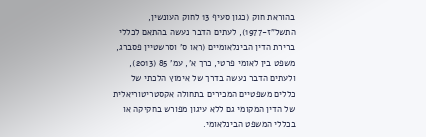בהוראת חוק (כגון סעיף 13 לחוק העונשין, התשל"ז-1977), לעתים הדבר נעשה בהתאם לכללי ברירת הדין הבינלאומיים (ראו ס' וסרשטיין פסברג, משפט בין לאומי פרטי, כרך א', עמ' 85 (2013), ולעתים הדבר נעשה בדרך של אימוץ הלכתי של כללים משפטיים המכירים בתחולה אקסטריטוריאלית של הדין המקומי גם ללא עיגון מפורש בחקיקה או בכללי המשפט הבינלאומי.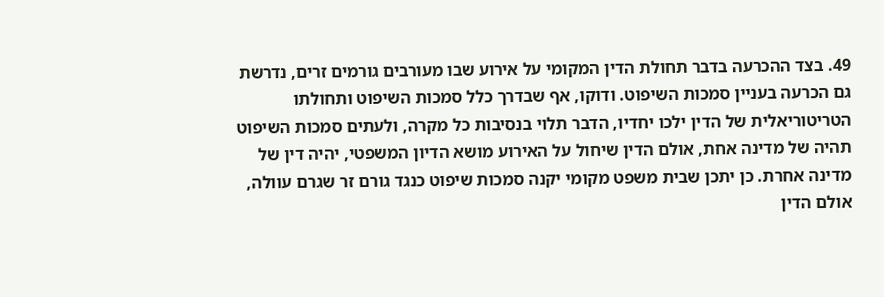49. בצד ההכרעה בדבר תחולת הדין המקומי על אירוע שבו מעורבים גורמים זרים, נדרשת גם הכרעה בעניין סמכות השיפוט. ודוקו, אף שבדרך כלל סמכות השיפוט ותחולתו הטריטוריאלית של הדין ילכו יחדיו, הדבר תלוי בנסיבות כל מקרה, ולעתים סמכות השיפוט תהיה של מדינה אחת, אולם הדין שיחול על האירוע מושא הדיון המשפטי, יהיה דין של מדינה אחרת. כן יתכן שבית משפט מקומי יקנה סמכות שיפוט כנגד גורם זר שגרם עוולה, אולם הדין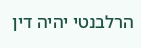הרלבנטי יהיה דין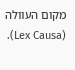מקום העוולה (Lex Causa).